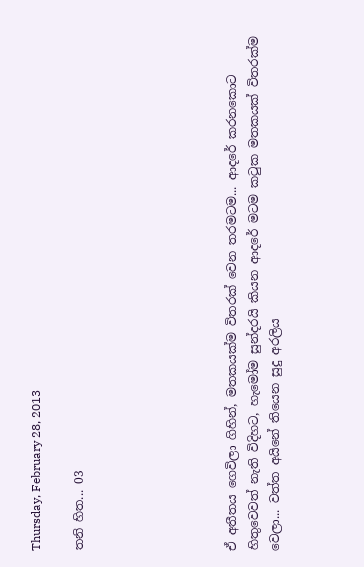Thursday, February 28, 2013

තනි හිත... 03






ඒ අතීතය ගෙවිලා ගිහින්, මතකයක්ම විතරක් වෙන තරමටම... ආදරේ කරනකොට හිතුවෙවත් නැති විදිහට, හැමෝම සුන්දරයි කියන ආදරේ මටම කටුක මතකයක් විතරක්ම වෙලා... වත්ත අයිනේ තියෙන සුදු අරලිය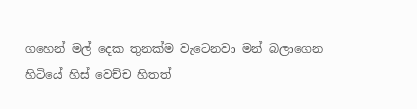ගහෙන් මල් දෙක තුනක්ම වැටෙනවා මන් බලාගෙන හිටියේ හිස් වෙච්ච හිතත්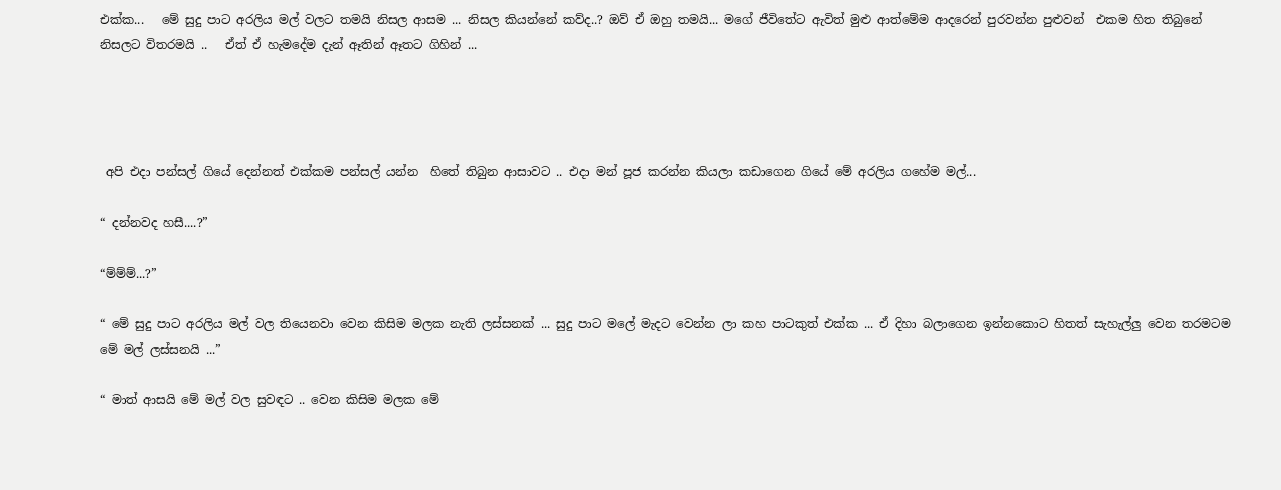එක්ක...   මේ සුදු පාට අරලිය මල් වලට තමයි නිසල ආසම ... නිසල කියන්නේ කව්ද..? ඔව් ඒ ඔහු තමයි... මගේ ජීවිතේට ඇවිත් මුළු ආත්මේම ආදරෙන් පුරවන්න පුළුවන්  එකම හිත තිබුනේ නිසලට විතරමයි ..   ඒත් ඒ හැමදේම දැන් ඈතින් ඈතට ගිහින් ...




 අපි එදා පන්සල් ගියේ දෙන්නත් එක්කම පන්සල් යන්න  හිතේ තිබුන ආසාවට .. එදා මන් පූජ කරන්න කියලා කඩාගෙන ගියේ මේ අරලිය ගහේම මල්...

“ දන්නවද හසී....?”

“ම්ම්ම්...?”

“ මේ සුදු පාට අරලිය මල් වල තියෙනවා වෙන කිසිම මලක නැති ලස්සනක් ... සුදු පාට මලේ මැදට වෙන්න ලා කහ පාටකුත් එක්ක ... ඒ දිහා බලාගෙන ඉන්නකොට හිතත් සැහැල්ලු වෙන තරමටම මේ මල් ලස්සනයි ...”

“ මාත් ආසයි මේ මල් වල සුවඳට .. වෙන කිසිම මලක මේ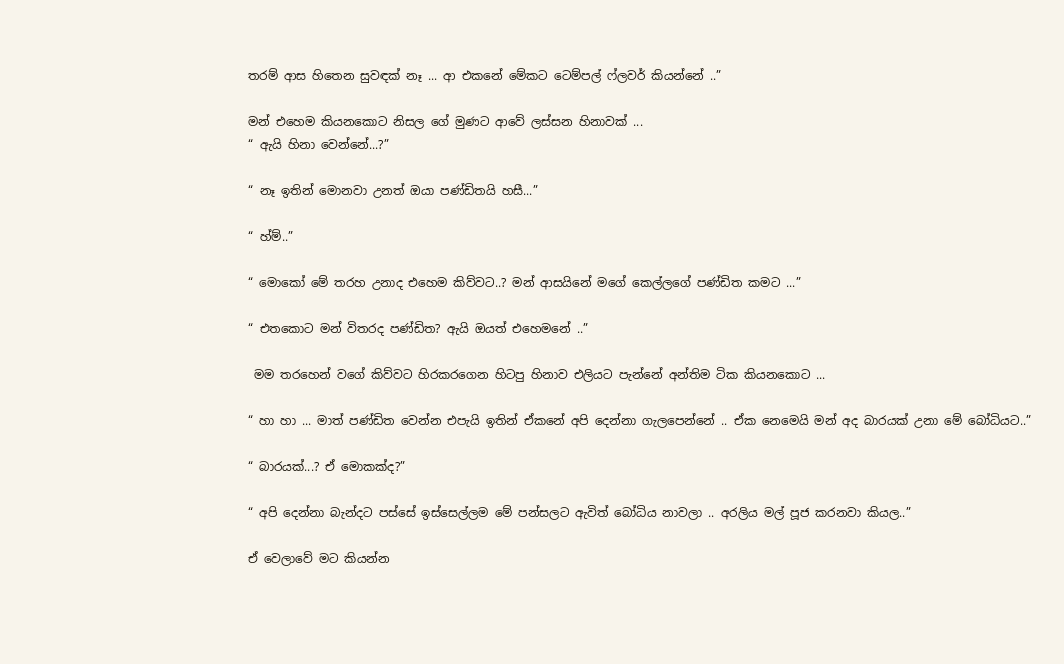තරම් ආස හිතෙන සුවඳක් නෑ ... ආ එකනේ මේකට ටෙම්පල් ෆ්ලවර් කියන්නේ ..”

මන් එහෙම කියනකොට නිසල ගේ මුණට ආවේ ලස්සන හිනාවක් ...
“ ඇයි හිනා වෙන්නේ...?”

“ නෑ ඉතින් මොනවා උනත් ඔයා පණ්ඩිතයි හසී...”

“ හ්ම්..”

“ මොකෝ මේ තරහ උනාද එහෙම කිව්වට..? මන් ආසයිනේ මගේ කෙල්ලගේ පණ්ඩිත කමට ...”

“ එතකොට මන් විතරද පණ්ඩිත? ඇයි ඔයත් එහෙමනේ ..”

 මම තරහෙන් වගේ කිව්වට හිරකරගෙන හිටපු හිනාව එලියට පැන්නේ අන්තිම ටික කියනකොට ...

“ හා හා ... මාත් පණ්ඩිත වෙන්න එපැයි ඉතින් ඒකනේ අපි දෙන්නා ගැලපෙන්නේ .. ඒක නෙමෙයි මන් අද බාරයක් උනා මේ බෝධියට..”

“ බාරයක්...? ඒ මොකක්ද?”

“ අපි දෙන්නා බැන්දට පස්සේ ඉස්සෙල්ලම මේ පන්සලට ඇවිත් බෝධිය නාවලා .. අරලිය මල් පූජ කරනවා කියල..”

ඒ වෙලාවේ මට කියන්න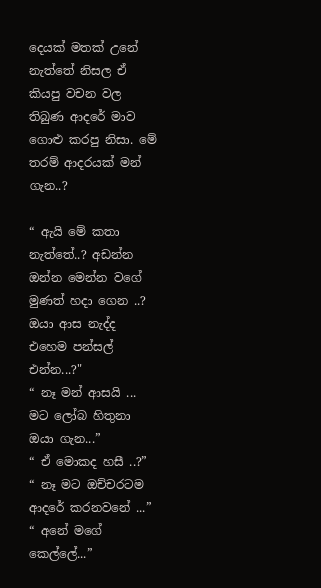දෙයක් මතක් උනේ නැත්තේ නිසල ඒ කියපු වචන වල තිබුණ ආදරේ මාව ගොළු කරපු නිසා. මේ තරම් ආදරයක් මන් ගැන..?

“ ඇයි මේ කතා නැත්තේ..? අඩන්න ඔන්න මෙන්න වගේ මුණත් හදා ගෙන ..? ඔයා ආස නැද්ද එහෙම පන්සල් එන්න...?"
“ නෑ මන් ආසයි ... මට ලෝබ හිතුනා ඔයා ගැන...”
“ ඒ මොකද හසී ..?”
“ නෑ මට ඔච්චරටම ආදරේ කරනවනේ ...”
“ අනේ මගේ කෙල්ලේ...”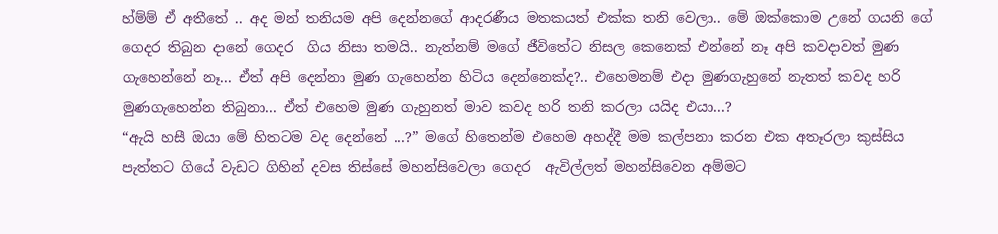හ්ම්ම් ඒ අතීතේ .. අද මන් තනියම අපි දෙන්නගේ ආදරණීය මතකයත් එක්ක තනි වෙලා.. මේ ඔක්කොම උනේ ගයනි ගේ  ගෙදර තිබුන දානේ ගෙදර  ගිය නිසා තමයි.. නැත්නම් මගේ ජීවිතේට නිසල කෙනෙක් එන්නේ නෑ අපි කවදාවත් මුණ ගැහෙන්නේ නෑ... ඒත් අපි දෙන්නා මුණ ගැහෙන්න හිටිය දෙන්නෙක්ද?.. එහෙමනම් එදා මුණගැහුනේ නැතත් කවද හරි මුණගැහෙන්න තිබුනා... ඒත් එහෙම මුණ ගැහුනත් මාව කවද හරි තනි කරලා යයිද එයා...?
“ඇයි හසී ඔයා මේ හිතටම වද දෙන්නේ ...?” මගේ හිතෙන්ම එහෙම අහද්දී මම කල්පනා කරන එක අතෑරලා කුස්සිය පැත්තට ගියේ වැඩට ගිහින් දවස තිස්සේ මහන්සිවෙලා ගෙදර  ඇවිල්ලත් මහන්සිවෙන අම්මට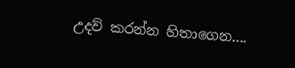උදව් කරන්න හිතාගෙන....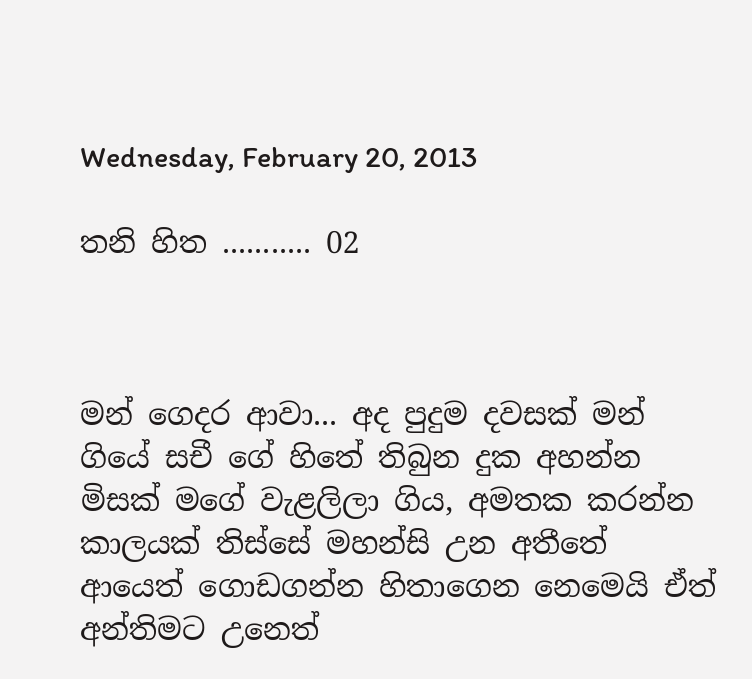Wednesday, February 20, 2013

තනි හිත ........... 02



මන් ගෙදර ආවා... අද පුදුම දවසක් මන් ගියේ සචී ගේ හිතේ තිබුන දුක අහන්න මිසක් මගේ වැළලිලා ගිය, අමතක කරන්න කාලයක් තිස්සේ මහන්සි උන අතීතේ ආයෙත් ගොඩගන්න හිතාගෙන නෙමෙයි ඒත් අන්තිමට උනෙත්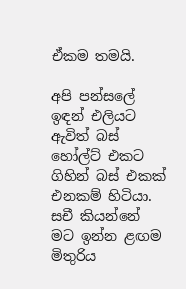ඒකම තමයි.

අපි පන්සලේ ඉඳන් එලියට ඇවිත් බස් හෝල්ට් එකට ගිහින් බස් එකක් එනකම් හිටියා. සචී කියන්නේ මට ඉන්න ළඟම මිතුරිය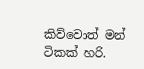කිව්වොත් මන් ටිකක් හරි.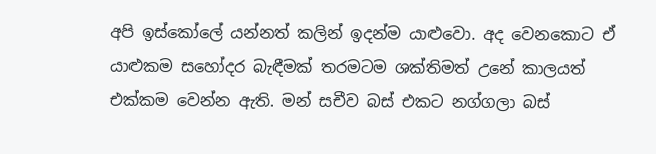අපි ඉස්කෝලේ යන්නත් කලින් ඉදන්ම යාළුවො. අද වෙනකොට ඒ යාළුකම සහෝදර බැඳීමක් තරමටම ශක්තිමත් උනේ කාලයත් එක්කම වෙන්න ඇති. මන් සචීව බස් එකට නග්ගලා බස්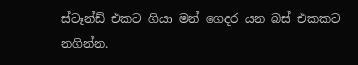ස්ටෑන්ඩ් එකට ගියා මන් ගෙදර යන බස් එකකට නගින්න.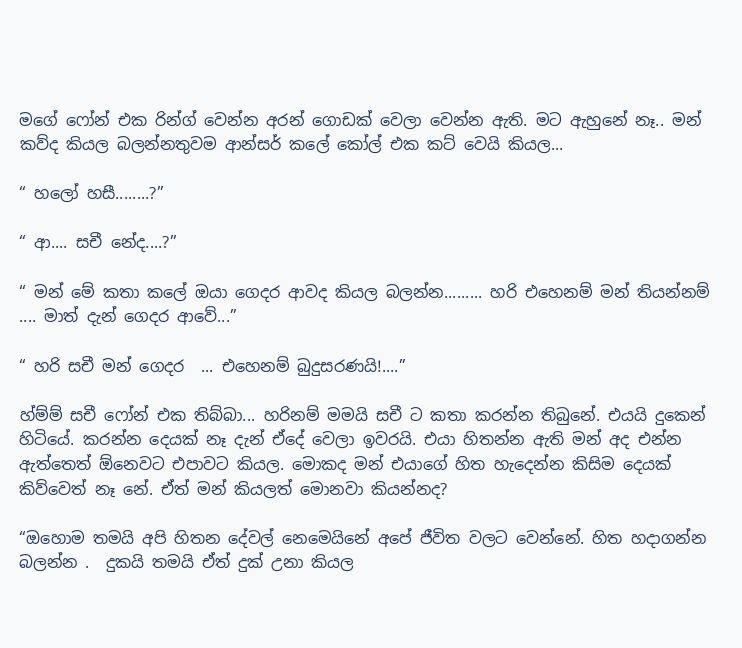මගේ ෆෝන් එක රින්ග් වෙන්න අරන් ගොඩක් වෙලා වෙන්න ඇති. මට ඇහුනේ නෑ.. මන් කව්ද කියල බලන්නතුවම ආන්සර් කලේ කෝල් එක කට් වෙයි කියල...

“ හලෝ හසී........?”

“ ආ.... සචී නේද....?”

“ මන් මේ කතා කලේ ඔයා ගෙදර ආවද කියල බලන්න......... හරි එහෙනම් මන් තියන්නම් .... මාත් දැන් ගෙදර ආවේ...”

“ හරි සචී මන් ගෙදර  ... එහෙනම් බුදුසරණයි!....”

හ්ම්ම් සචී ෆෝන් එක තිබ්බා... හරිනම් මමයි සචී ට කතා කරන්න තිබුනේ. එයයි දුකෙන් හිටියේ. කරන්න දෙයක් නෑ දැන් ඒදේ වෙලා ඉවරයි. එයා හිතන්න ඇති මන් අද එන්න ඇත්තෙත් ඕනෙවට එපාවට කියල. මොකද මන් එයාගේ හිත හැදෙන්න කිසිම දෙයක් කිව්වෙත් නෑ නේ. ඒත් මන් කියලත් මොනවා කියන්නද?

“ඔහොම තමයි අපි හිතන දේවල් නෙමෙයිනේ අපේ ජීවිත වලට වෙන්නේ. හිත හදාගන්න බලන්න .  දුකයි තමයි ඒත් දුක් උනා කියල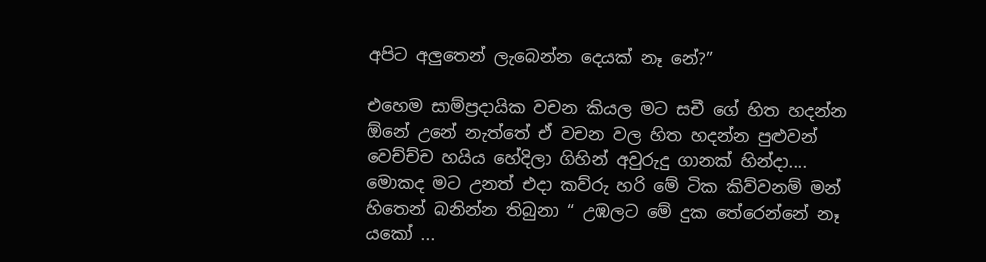අපිට අලුතෙන් ලැබෙන්න දෙයක් නෑ නේ?”

එහෙම සාම්ප්‍රදායික වචන කියල මට සචී ගේ හිත හදන්න ඕනේ උනේ නැත්තේ ඒ වචන වල හිත හදන්න පුළුවන් වෙච්ච්ච හයිය හේදිලා ගිහින් අවුරුදු ගානක් හින්දා.... මොකද මට උනත් එදා කව්රු හරි මේ ටික කිව්වනම් මන් හිතෙන් බනින්න තිබුනා “ උඹලට මේ දුක තේරෙන්නේ නෑ යකෝ ...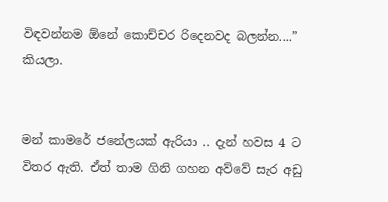විඳවන්නම ඕනේ කොච්චර රිදෙනවද බලන්න....” කියලා.


මන් කාමරේ ජනේලයක් ඇරියා .. දැන් හවස 4 ට විතර ඇති. ඒත් තාම ගිනි ගහන අව්වේ සැර අඩු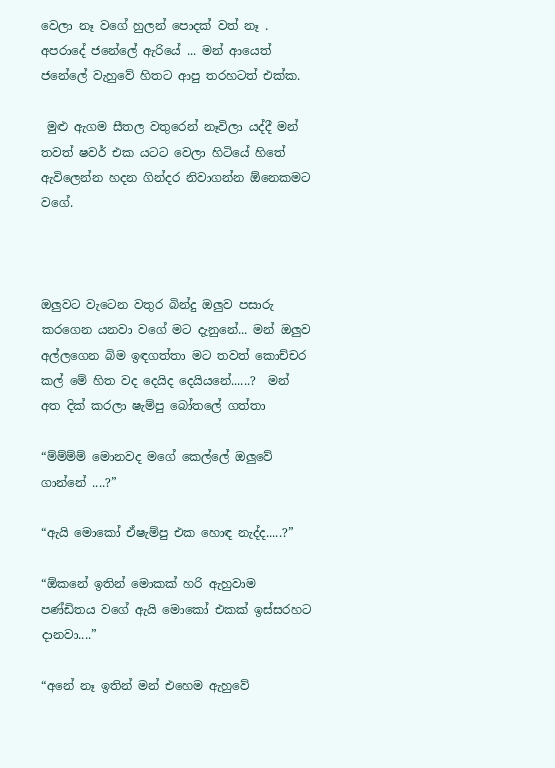වෙලා නෑ වගේ හුලන් පොදක් වත් නෑ . අපරාදේ ජනේලේ ඇරියේ ... මන් ආයෙත් ජනේලේ වැහුවේ හිතට ආපු තරහටත් එක්ක.

 මුළු ඇගම සීතල වතුරෙන් නෑවිලා යද්දී මන් තවත් ෂවර් එක යටට වෙලා හිටියේ හිතේ ඇවිලෙන්න හදන ගින්දර නිවාගන්න ඕනෙකමට වගේ.



ඔලුවට වැටෙන වතුර බින්දු ඔලුව පසාරු කරගෙන යනවා වගේ මට දැනුනේ... මන් ඔලුව අල්ලගෙන බිම ඉඳගත්තා මට තවත් කොච්චර කල් මේ හිත වද දෙයිද දෙයියනේ......?  මන් අත දික් කරලා ෂැම්පු බෝතලේ ගත්තා

“ම්ම්ම්ම් මොනවද මගේ කෙල්ලේ ඔලුවේ ගාන්නේ ....?”

“ඇයි මොකෝ ඒෂැම්පු එක හොඳ නැද්ද.....?”

“ඕකනේ ඉතින් මොකක් හරි ඇහුවාම පණ්ඩිතය වගේ ඇයි මොකෝ එකක් ඉස්සරහට දානවා....”

“අනේ නෑ ඉතින් මන් එහෙම ඇහුවේ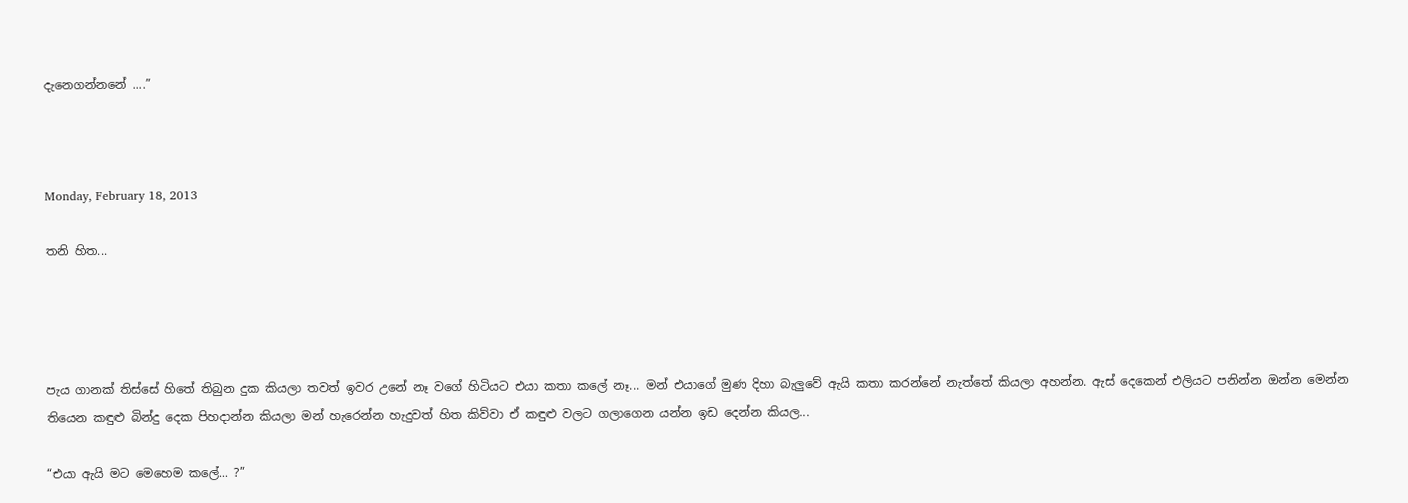දැනෙගන්නනේ ....”



Monday, February 18, 2013

තනි හිත...




පැය ගානක් තිස්සේ හිතේ තිබුන දුක කියලා තවත් ඉවර උනේ නෑ වගේ හිටියට එයා කතා කලේ නෑ... මන් එයාගේ මුණ දිහා බැලුවේ ඇයි කතා කරන්නේ නැත්තේ කියලා අහන්න. ඇස් දෙකෙන් එලියට පනින්න ඔන්න මෙන්න තියෙන කඳුළු බින්දු දෙක පිහදාන්න කියලා මන් හැරෙන්න හැදුවත් හිත කිව්වා ඒ කඳුළු වලට ගලාගෙන යන්න ඉඩ දෙන්න කියල...

“එයා ඇයි මට මෙහෙම කලේ... ?”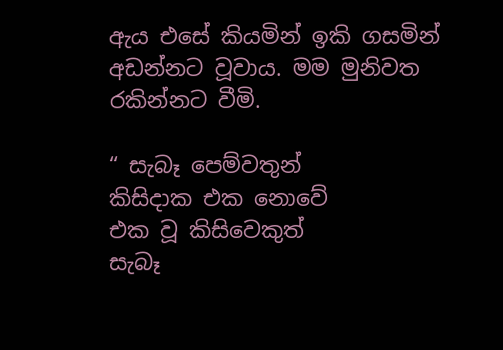ඇය එසේ කියමින් ඉකි ගසමින් අඩන්නට වූවාය. මම මුනිවත රකින්නට වීමි.

“ සැබෑ පෙම්වතුන්
කිසිදාක එක නොවේ
එක වූ කිසිවෙකුත්
සැබෑ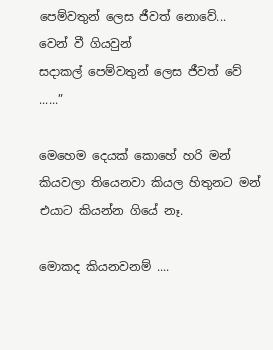පෙම්වතුන් ලෙස ජීවත් නොවේ...
වෙන් වී ගියවුන්
සදාකල් පෙම්වතුන් ලෙස ජීවත් වේ ......”

මෙහෙම දෙයක් කොහේ හරි මන් කියවලා තියෙනවා කියල හිතුනට මන් එයාට කියන්න ගියේ නෑ.

මොකද කියනවනම් ....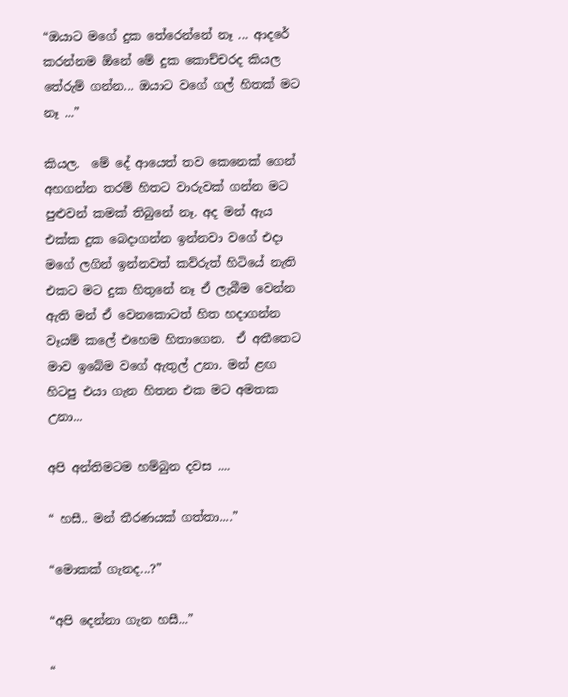“ඔයාට මගේ දුක තේරෙන්නේ නෑ ... ආදරේ කරන්නම ඕනේ මේ දුක කොච්චරද කියල තේරුම් ගන්න... ඔයාට වගේ ගල් හිතක් මට නෑ ...”

කියල.  මේ දේ ආයෙත් තව කෙනෙක් ගෙන් අහගන්න තරම් හිතට වාරුවක් ගන්න මට පුළුවන් කමක් තිබුනේ නෑ. අද මන් ඇය එක්ක දුක බෙදාගන්න ඉන්නවා වගේ එදා මගේ ලගින් ඉන්නවත් කව්රුත් හිටියේ නැති එකට මට දුක හිතුනේ නෑ ඒ ලැබීම වෙන්න ඇති මන් ඒ වෙනකොටත් හිත හදාගන්න වෑයම් කලේ එහෙම හිතාගෙන.  ඒ අතීතෙට මාව ඉබේම වගේ ඇතුල් උනා. මන් ළඟ හිටපු එයා ගැන හිතන එක මට අමතක උනා...

අපි අන්තිමටම හම්බුන දවස ....

“ හසී.. මන් තීරණයක් ගත්තා....”

“මොකක් ගැනද...?”

“අපි දෙන්නා ගැන හසී...”

“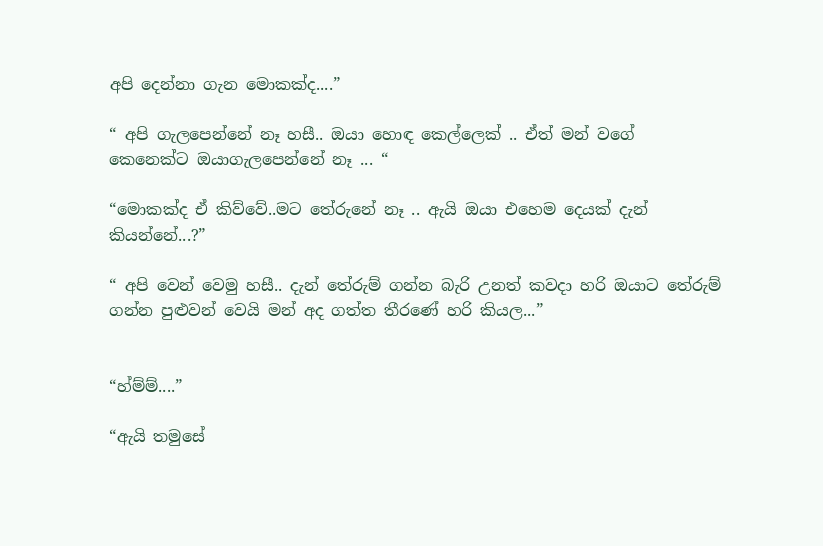අපි දෙන්නා ගැන මොකක්ද....”

“ අපි ගැලපෙන්නේ නෑ හසී.. ඔයා හොඳ කෙල්ලෙක් .. ඒත් මන් වගේ කෙනෙක්ට ඔයාගැලපෙන්නේ නෑ ... “

“මොකක්ද ඒ කිව්වේ..මට තේරුනේ නෑ .. ඇයි ඔයා එහෙම දෙයක් දැන් කියන්නේ...?”

“ අපි වෙන් වෙමු හසී.. දැන් තේරුම් ගන්න බැරි උනත් කවදා හරි ඔයාට තේරුම් ගන්න පුළුවන් වෙයි මන් අද ගත්ත තීරණේ හරි කියල...”


“හ්ම්ම්....”

“ඇයි තමුසේ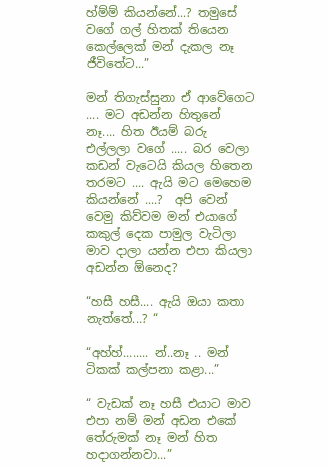හ්ම්ම් කියන්නේ...? තමුසේ වගේ ගල් හිතක් තියෙන කෙල්ලෙක් මන් දැකල නෑ ජීවිතේට...”

මන් තිගැස්සුනා ඒ ආවේගෙට .... මට අඩන්න හිතුනේ නෑ.... හිත ඊයම් බරු එල්ලලා වගේ ..... බර වෙලා කඩන් වැටෙයි කියල හිතෙන තරමට .... ඇයි මට මෙහෙම කියන්නේ ....?  අපි වෙන් වෙමු කිව්වම මන් එයාගේ කකුල් දෙක පාමුල වැටිලා මාව දාලා යන්න එපා කියලා අඩන්න ඕනෙද?

“හසී හසී.... ඇයි ඔයා කතා නැත්තේ...? “

“අහ්හ්........ න්..නෑ .. මන් ටිකක් කල්පනා කළා...”

“ වැඩක් නෑ හසී එයාට මාව එපා නම් මන් අඩන එකේ තේරුමක් නෑ මන් හිත හදාගන්නවා...”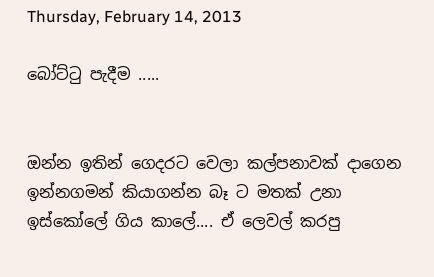Thursday, February 14, 2013

බෝට්ටු පැදීම .....


ඔන්න ඉතින් ගෙදරට වෙලා කල්පනාවක් දාගෙන ඉන්නගමන් කියාගන්න බෑ ට මතක් උනා ඉස්කෝලේ ගිය කාලේ.... ඒ ලෙවල් කරපු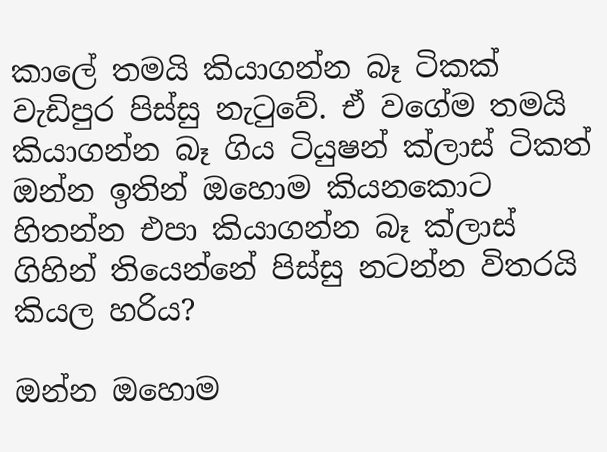කාලේ තමයි කියාගන්න බෑ ටිකක් වැඩිපුර පිස්සු නැටුවේ. ඒ වගේම තමයි කියාගන්න බෑ ගිය ටියුෂන් ක්ලාස් ටිකත් ඔන්න ඉතින් ඔහොම කියනකොට හිතන්න එපා කියාගන්න බෑ ක්ලාස් ගිහින් තියෙන්නේ පිස්සු නටන්න විතරයි කියල හරිය?

ඔන්න ඔහොම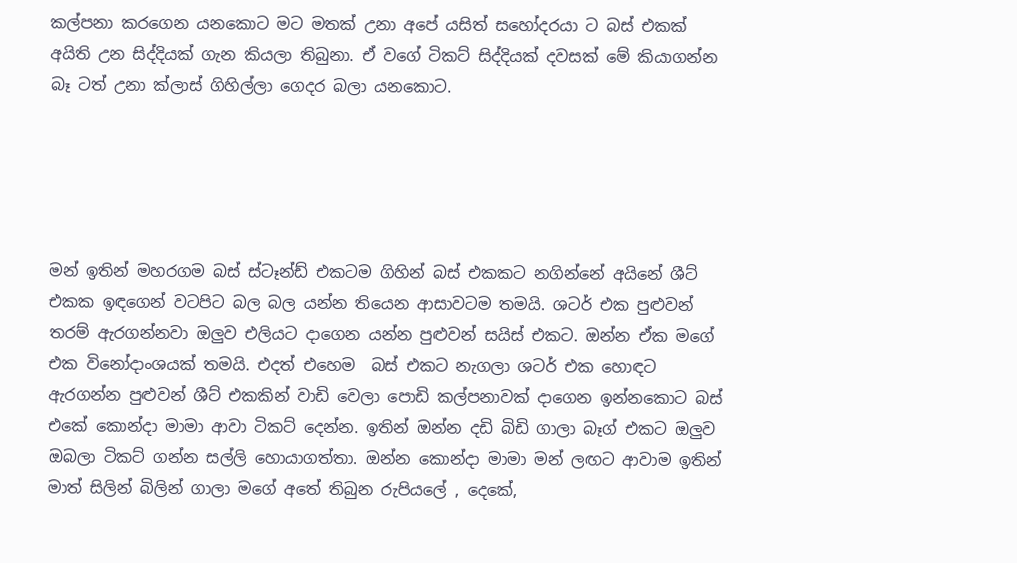කල්පනා කරගෙන යනකොට මට මතක් උනා අපේ යසිත් සහෝදරයා ට බස් එකක් අයිති උන සිද්දියක් ගැන කියලා තිබුනා. ඒ වගේ ටිකට් සිද්දියක් දවසක් මේ කියාගන්න බෑ ටත් උනා ක්ලාස් ගිහිල්ලා ගෙදර බලා යනකොට.





මන් ඉතින් මහරගම බස් ස්ටෑන්ඩ් එකටම ගිහින් බස් එකකට නගින්නේ අයිනේ ශීට් එකක ඉඳගෙන් වටපිට බල බල යන්න තියෙන ආසාවටම තමයි. ශටර් එක පුළුවන් තරම් ඇරගන්නවා ඔලුව එලියට දාගෙන යන්න පුළුවන් සයිස් එකට. ඔන්න ඒක මගේ එක විනෝදාංශයක් තමයි. එදත් එහෙම  බස් එකට නැගලා ශටර් එක හොඳට ඇරගන්න පුළුවන් ශීට් එකකින් වාඩි වෙලා පොඩි කල්පනාවක් දාගෙන ඉන්නකොට බස් එකේ කොන්දා මාමා ආවා ටිකට් දෙන්න. ඉතින් ඔන්න දඩි බිඩි ගාලා බෑග් එකට ඔලුව ඔබලා ටිකට් ගන්න සල්ලි හොයාගත්තා. ඔන්න කොන්දා මාමා මන් ලඟට ආවාම ඉතින් මාත් සිලින් බිලින් ගාලා මගේ අතේ තිබුන රුපියලේ , දෙකේ,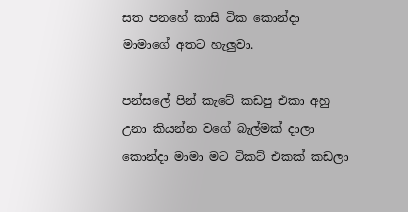සත පනහේ කාසි ටික කොන්දා මාමාගේ අතට හැලුවා.

පන්සලේ පින් කැටේ කඩපු එකා අහු උනා කියන්න වගේ බැල්මක් දාලා කොන්දා මාමා මට ටිකට් එකක් කඩලා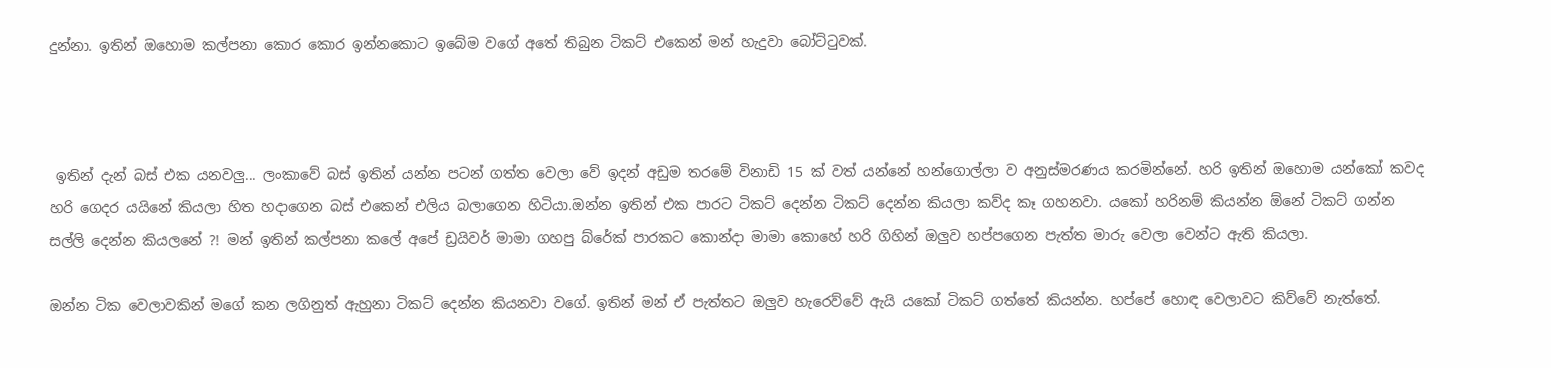දුන්නා. ඉතින් ඔහොම කල්පනා කොර කොර ඉන්නකොට ඉබේම වගේ අතේ තිබුන ටිකට් එකෙන් මන් හැදුවා බෝට්ටුවක්.



 ඉතින් දැන් බස් එක යනවලු... ලංකාවේ බස් ඉතින් යන්න පටන් ගත්ත වෙලා වේ ඉදන් අඩුම තරමේ විනාඩි 15 ක් වත් යන්නේ හන්ගොල්ලා ව අනුස්මරණය කරමින්නේ. හරි ඉතින් ඔහොම යන්කෝ කවද හරි ගෙදර යයිනේ කියලා හිත හදාගෙන බස් එකෙන් එලිය බලාගෙන හිටියා.ඔන්න ඉතින් එක පාරට ටිකට් දෙන්න ටිකට් දෙන්න කියලා කව්ද කෑ ගහනවා. යකෝ හරිනම් කියන්න ඕනේ ටිකට් ගන්න සල්ලි දෙන්න කියලනේ ?! මන් ඉතින් කල්පනා කලේ අපේ ඩ්‍රයිවර් මාමා ගහපු බ්රේක් පාරකට කොන්දා මාමා කොහේ හරි ගිහින් ඔලුව හප්පගෙන පැත්ත මාරු වෙලා වෙන්ට ඇති කියලා.

ඔන්න ටික වෙලාවකින් මගේ කන ලගිනුත් ඇහුනා ටිකට් දෙන්න කියනවා වගේ. ඉතින් මන් ඒ පැත්තට ඔලුව හැරෙව්වේ ඇයි යකෝ ටිකට් ගත්තේ කියන්න. හප්පේ හොඳ වෙලාවට කිව්වේ නැත්තේ.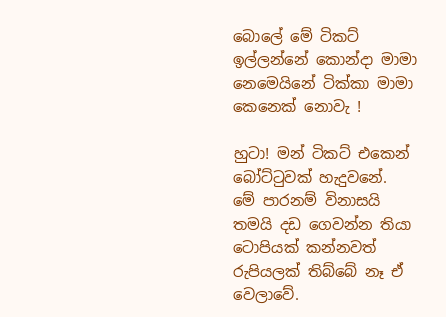බොලේ මේ ටිකට් ඉල්ලන්නේ කොන්දා මාමා නෙමෙයිනේ ටික්කා මාමා කෙනෙක් නොවැ !

හුටා! මන් ටිකට් එකෙන් බෝට්ටුවක් හැදුවනේ.  මේ පාරනම් විනාසයි තමයි දඩ ගෙවන්න තියා ටොපියක් කන්නවත් රුපියලක් තිබ්බේ නෑ ඒ වෙලාවේ.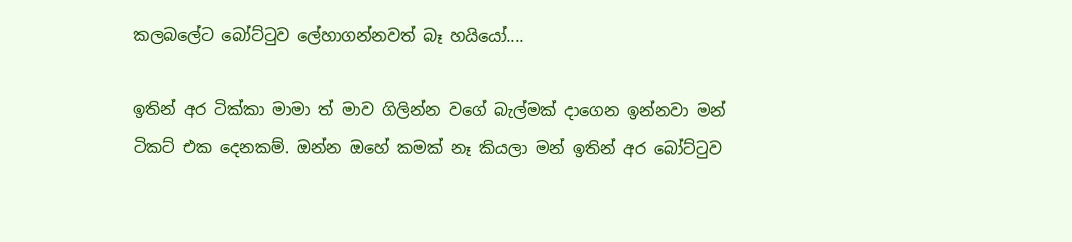කලබලේට බෝට්ටුව ලේහාගන්නවත් බෑ හයියෝ....

ඉතින් අර ටික්කා මාමා ත් මාව ගිලින්න වගේ බැල්මක් දාගෙන ඉන්නවා මන් ටිකට් එක දෙනකම්. ඔන්න ඔහේ කමක් නෑ කියලා මන් ඉතින් අර බෝට්ටුව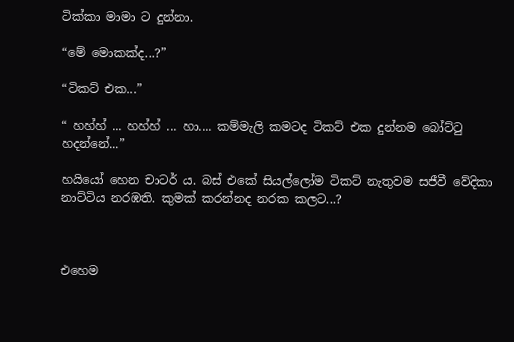ටික්කා මාමා ට දුන්නා.

“මේ මොකක්ද...?”

“ටිකට් එක...”

“ හහ්හ් ... හහ්හ් ... හා.... කම්මැලි කමටද ටිකට් එක දුන්නම බෝට්ටු හදන්නේ...”

හයියෝ හෙන චාටර් ය. බස් එකේ සියල්ලෝම ටිකට් නැතුවම සජීවී වේදිකා නාට්ටිය නරඹති. කුමක් කරන්නද නරක කලට...?



එහෙම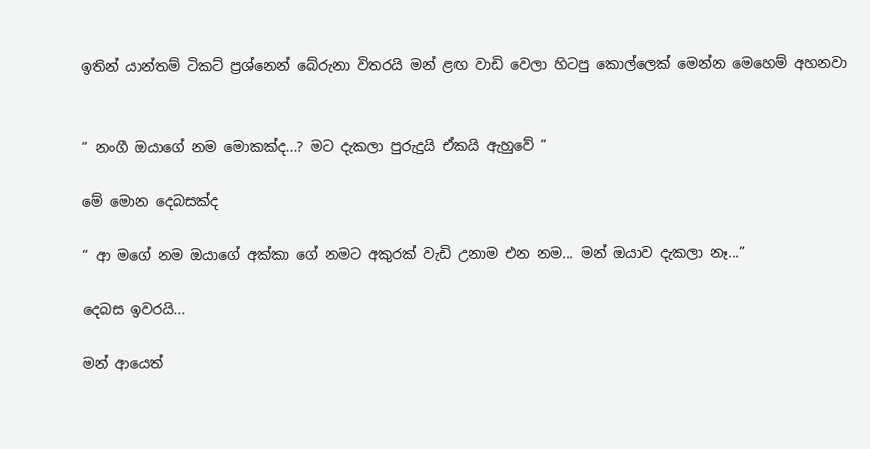ඉතින් යාන්තම් ටිකට් ප්‍රශ්නෙන් බේරුනා විතරයි මන් ළඟ වාඩි වෙලා හිටපු කොල්ලෙක් මෙන්න මෙහෙම් අහනවා


“ නංගී ඔයාගේ නම මොකක්ද...? මට දැකලා පුරුදුයි ඒකයි ඇහුවේ ”

මේ මොන දෙබසක්ද

“ ආ මගේ නම ඔයාගේ අක්කා ගේ නමට අකුරක් වැඩි උනාම එන නම... මන් ඔයාව දැකලා නෑ...”

දෙබස ඉවරයි...

මන් ආයෙත්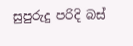සුපුරුදු පරිදි බස්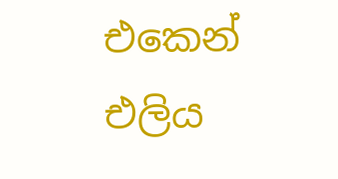එකෙන් එලිය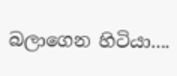බලාගෙන හිටියා....